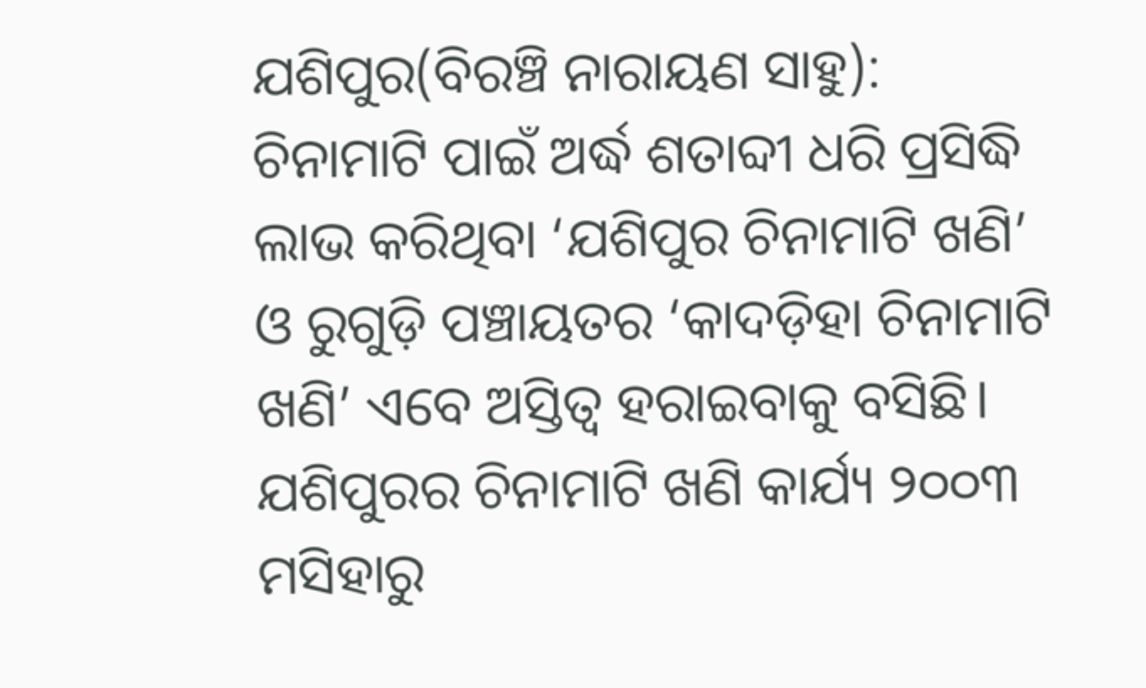ଯଶିପୁର(ବିରଞ୍ଚି ନାରାୟଣ ସାହୁ): ଚିନାମାଟି ପାଇଁ ଅର୍ଦ୍ଧ ଶତାବ୍ଦୀ ଧରି ପ୍ରସିଦ୍ଧି ଲାଭ କରିଥିବା ‘ଯଶିପୁର ଚିନାମାଟି ଖଣି’ ଓ ରୁଗୁଡ଼ି ପଞ୍ଚାୟତର ‘କାଦଡ଼ିହା ଚିନାମାଟି ଖଣି’ ଏବେ ଅସ୍ତିତ୍ବ ହରାଇବାକୁ ବସିଛି। ଯଶିପୁରର ଚିନାମାଟି ଖଣି କାର୍ଯ୍ୟ ୨୦୦୩ ମସିହାରୁ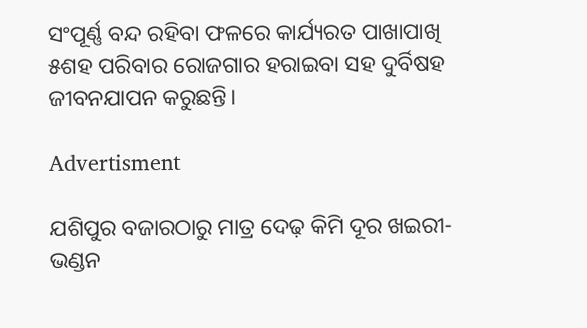ସଂପୂର୍ଣ୍ଣ ବନ୍ଦ ରହିବା ଫଳରେ କାର୍ଯ୍ୟରତ ପାଖାପାଖି ୫ଶହ ପରିବାର ରୋଜଗାର ହରାଇବା ସହ ଦୁର୍ବିଷହ ଜୀବନଯାପନ କରୁଛନ୍ତି।

Advertisment

ଯଶିପୁର ବଜାରଠାରୁ ମାତ୍ର ଦେଢ଼ କିମି ଦୂର ଖଇରୀ-ଭଣ୍ଡନ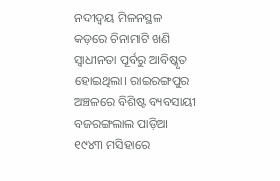ନଦୀଦ୍ୱୟ ମିଳନସ୍ଥଳ କଡ଼ରେ ଚିନାମାଟି ଖଣି ସ୍ବାଧୀନତା ପୂର୍ବରୁ ଆବିଷ୍କୃତ ହୋଇଥିଲା। ରାଇରଙ୍ଗପୁର ଅଞ୍ଚଳରେ ବିଶିଷ୍ଟ ବ୍ୟବସାୟୀ ବଜରଙ୍ଗଲାଲ ପାଡ଼ିଆ ୧୯୪୩ ମସିହାରେ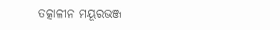ତତ୍କାଳୀନ ମୟୂରଭଞ୍ଜ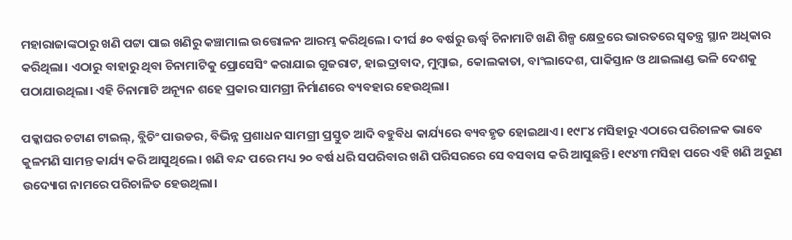ମହାରାଜାଙ୍କଠାରୁ ଖଣି ପଟ୍ଟା ପାଇ ଖଣିରୁ କଞ୍ଚାମାଲ ଉତ୍ତୋଳନ ଆରମ୍ଭ କରିଥିଲେ। ଦୀର୍ଘ ୫୦ ବର୍ଷରୁ ଊର୍ଦ୍ଧ୍ବ ଚିନାମାଟି ଖଣି ଶିଳ୍ପ କ୍ଷେତ୍ରରେ ଭାରତରେ ସ୍ବତନ୍ତ୍ର ସ୍ଥାନ ଅଧିକାର କରିଥିଲା। ଏଠାରୁ ବାହାରୁ ଥିବା ଚିନାମାଟିକୁ ପ୍ରୋସେସିଂ କରାଯାଇ ଗୁଜରାଟ, ହାଇଦ୍ରାବାଦ, ମୁମ୍ବାଇ, କୋଲକାତା, ବାଂଲାଦେଶ, ପାକିସ୍ତାନ ଓ ଥାଇଲାଣ୍ଡ ଭଳି ଦେଶକୁ ପଠାଯାଉଥିଲା। ଏହି ଚିନାମାଟି ଅନ୍ୟୂନ ଶହେ ପ୍ରକାର ସାମଗ୍ରୀ ନିର୍ମାଣରେ ବ୍ୟବହାର ହେଉଥିଲା।

ପକ୍କାଘର ଚଟାଣ ଟାଇଲ୍, ବ୍ଲିଚିଂ ପାଉଡର, ବିଭିନ୍ନ ପ୍ରଶାଧନ ସାମଗ୍ରୀ ପ୍ରସ୍ତୁତ ଆଦି ବହୁବିଧ କାର୍ଯ୍ୟରେ ବ୍ୟବହୃତ ହୋଇଥାଏ। ୧୯୮୪ ମସିହାରୁ ଏଠାରେ ପରିଚାଳକ ଭାବେ କୁଳମଣି ସାମନ୍ତ କାର୍ଯ୍ୟ କରି ଆସୁଥିଲେ। ଖଣି ବନ୍ଦ ପରେ ମଧ୍ୟ ୨୦ ବର୍ଷ ଧରି ସପରିବାର ଖଣି ପରିସରରେ ସେ ବସବାସ କରି ଆସୁଛନ୍ତି। ୧୯୪୩ ମସିହା ପରେ ଏହି ଖଣି ଅରୁଣ ଉଦ୍ୟୋଗ ନାମରେ ପରିଚାଳିତ ହେଉଥିଲା।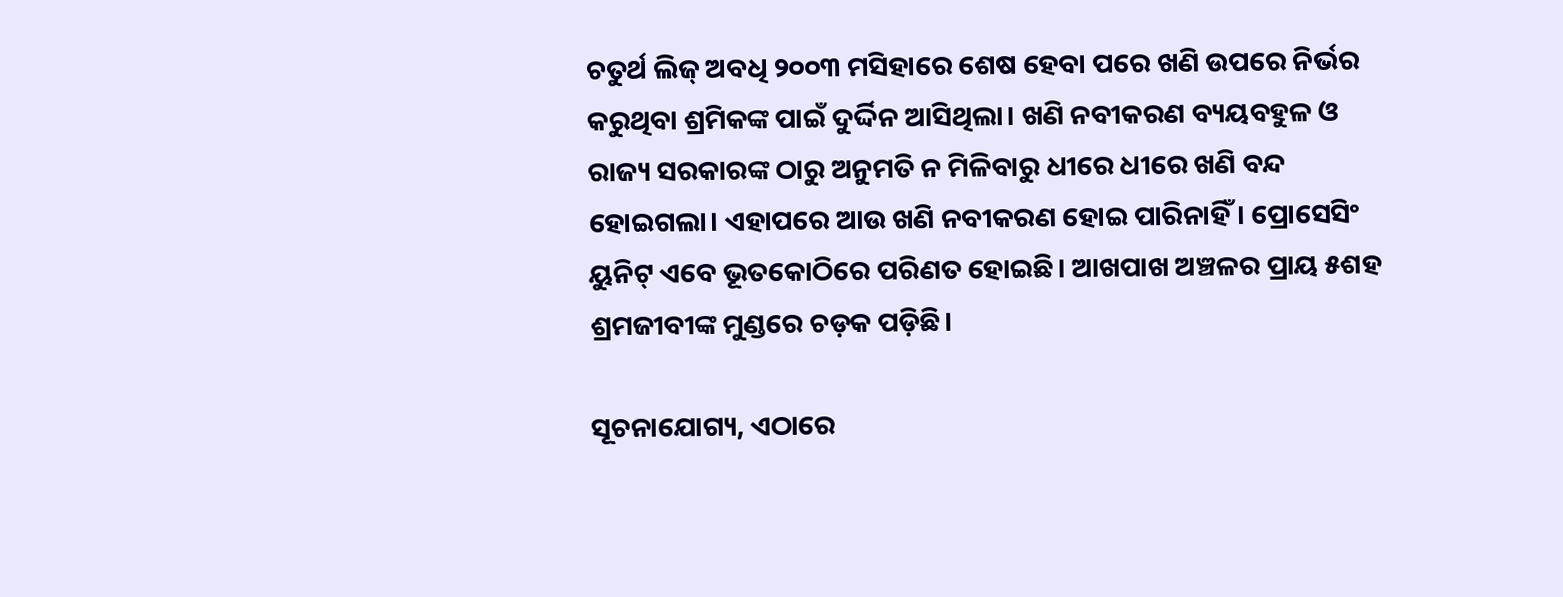ଚତୁର୍ଥ ଲିଜ୍‌ ଅବଧି ୨୦୦୩ ମସିହାରେ ଶେଷ ହେବା ପରେ ଖଣି ଉପରେ ନିର୍ଭର କରୁଥିବା ଶ୍ରମିକଙ୍କ ପାଇଁ ଦୁର୍ଦ୍ଦିନ ଆସିଥିଲା। ଖଣି ନବୀକରଣ ବ୍ୟୟବହୁଳ ଓ ରାଜ୍ୟ ସରକାରଙ୍କ ଠାରୁ ଅନୁମତି ନ ମିଳିବାରୁ ଧୀରେ ଧୀରେ ଖଣି ବନ୍ଦ ହୋଇଗଲା। ଏହାପରେ ଆଉ ଖଣି ନବୀକରଣ ହୋଇ ପାରିନାହିଁ। ପ୍ରୋସେସିଂ ୟୁନିଟ୍‌ ଏବେ ଭୂତକୋଠିରେ ପରିଣତ ହୋଇଛି। ଆଖପାଖ ଅଞ୍ଚଳର ପ୍ରାୟ ୫ଶହ ଶ୍ରମଜୀବୀଙ୍କ ମୁଣ୍ଡରେ ଚଡ଼କ ପଡ଼ିଛି।

ସୂଚନାଯୋଗ୍ୟ, ଏଠାରେ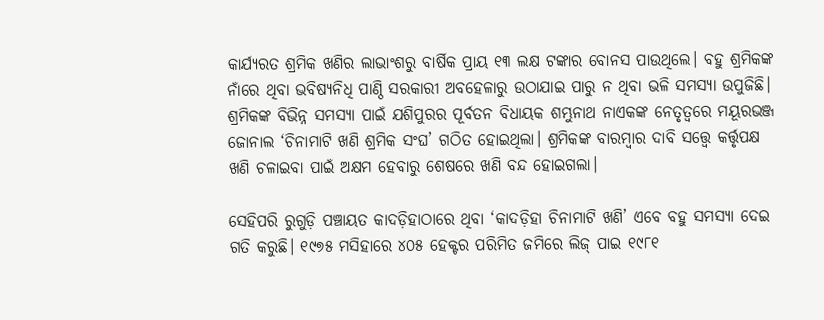କାର୍ଯ୍ୟରତ ଶ୍ରମିକ ଖଣିର ଲାଭାଂଶରୁ ବାର୍ଷିକ ପ୍ରାୟ ୧୩ ଲକ୍ଷ ଟଙ୍କାର ବୋନସ ପାଉଥିଲେ। ବହୁ ଶ୍ରମିକଙ୍କ ନାଁରେ ଥିବା ଭବିଷ୍ୟନିଧି ପାଣ୍ଠି ସରକାରୀ ଅବହେଳାରୁ ଉଠାଯାଇ ପାରୁ ନ ଥିବା ଭଳି ସମସ୍ୟା ଉପୁଜିଛି। ଶ୍ରମିକଙ୍କ ବିଭିନ୍ନ ସମସ୍ୟା ପାଇଁ ଯଶିପୁରର ପୂର୍ବତନ ବିଧାୟକ ଶମ୍ଭୁନାଥ ନାଏକଙ୍କ ନେତୃତ୍ବରେ ମୟୂରଭଞ୍ଜ ଜୋନାଲ ‘ଚିନାମାଟି ଖଣି ଶ୍ରମିକ ସଂଘ’ ଗଠିତ ହୋଇଥିଲା। ଶ୍ରମିକଙ୍କ ବାରମ୍ବାର ଦାବି ସତ୍ତ୍ବେ କର୍ତ୍ତୃପକ୍ଷ ଖଣି ଚଳାଇବା ପାଇଁ ଅକ୍ଷମ ହେବାରୁ ଶେଷରେ ଖଣି ବନ୍ଦ ହୋଇଗଲା।

ସେହିପରି ରୁଗୁଡ଼ି ପଞ୍ଚାୟତ କାଦଡ଼ିହାଠାରେ ଥିବା ‘କାଦଡ଼ିହା ଚିନାମାଟି ଖଣି’ ଏବେ ବହୁ ସମସ୍ୟା ଦେଇ ଗତି କରୁଛି। ୧୯୭୫ ମସିହାରେ ୪୦୫ ହେକ୍ଟର ପରିମିତ ଜମିରେ ଲିଜ୍ ପାଇ ୧୯୮୧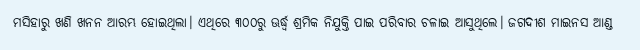ମସିହାରୁ ଖଣି ଖନନ ଆରମ୍ଭ ହୋଇଥିଲା। ଏଥିରେ ୩୦୦ରୁ ଊର୍ଦ୍ଧ୍ବ ଶ୍ରମିକ ନିଯୁକ୍ତି ପାଇ ପରିବାର ଚଳାଇ ଆସୁଥିଲେ। ଜଗଦୀଶ ମାଇନସ ଆଣ୍ଡ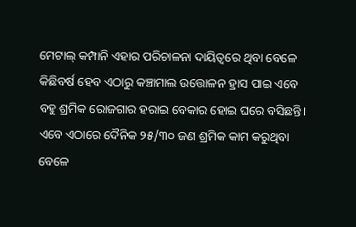ମେଟାଲ୍ କମ୍ପାନି ଏହାର ପରିଚାଳନା ଦାୟିତ୍ବରେ ଥିବା ବେଳେ କିଛିବର୍ଷ ହେବ ଏଠାରୁ କଞ୍ଚାମାଲ ଉତ୍ତୋଳନ ହ୍ରାସ ପାଇ ଏବେ ବହୁ ଶ୍ରମିକ ରୋଜଗାର ହରାଇ ବେକାର ହୋଇ ଘରେ ବସିଛନ୍ତି। ଏବେ ଏଠାରେ ଦୈନିକ ୨୫/୩୦ ଜଣ ଶ୍ରମିକ କାମ କରୁଥିବା ବେଳେ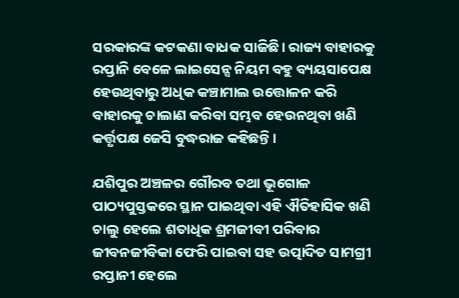ସରକାରଙ୍କ କଟକଣା ବାଧକ ସାଜିଛି। ରାଜ୍ୟ ବାହାରକୁ ରପ୍ତାନି ବେଳେ ଲାଇସେନ୍ସ ନିୟମ ବହୁ ବ୍ୟୟସାପେକ୍ଷ ହେଉଥିବାରୁ ଅଧିକ କଞ୍ଚାମାଲ ଉତ୍ତୋଳନ କରି ବାହାରକୁ ଚାଲାଣ କରିବା ସମ୍ଭବ ହେଉନଥିବା ଖଣି କର୍ତ୍ତୃପକ୍ଷ ଜେସି ବୁଦ୍ଧରାଜ କହିଛନ୍ତି।

ଯଶିପୁର ଅଞ୍ଚଳର ଗୌରବ ତଥା ଭୂଗୋଳ ପାଠ୍ୟପୁସ୍ତକରେ ସ୍ଥାନ ପାଇଥିବା ଏହି ଐତିହାସିକ ଖଣି ଚାଲୁ ହେଲେ ଶତାଧିକ ଶ୍ରମଜୀବୀ ପରିବାର ଜୀବନଜୀବିକା ଫେରି ପାଇବା ସହ ଉତ୍ପାଦିତ ସାମଗ୍ରୀ ରପ୍ତାନୀ ହେଲେ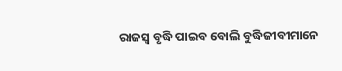ରାଜସ୍ବ ବୃଦ୍ଧି ପାଇବ ବୋଲି ବୁଦ୍ଧିଜୀବୀମାନେ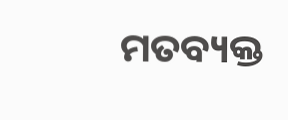ମତବ୍ୟକ୍ତ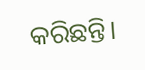କରିଛନ୍ତି।